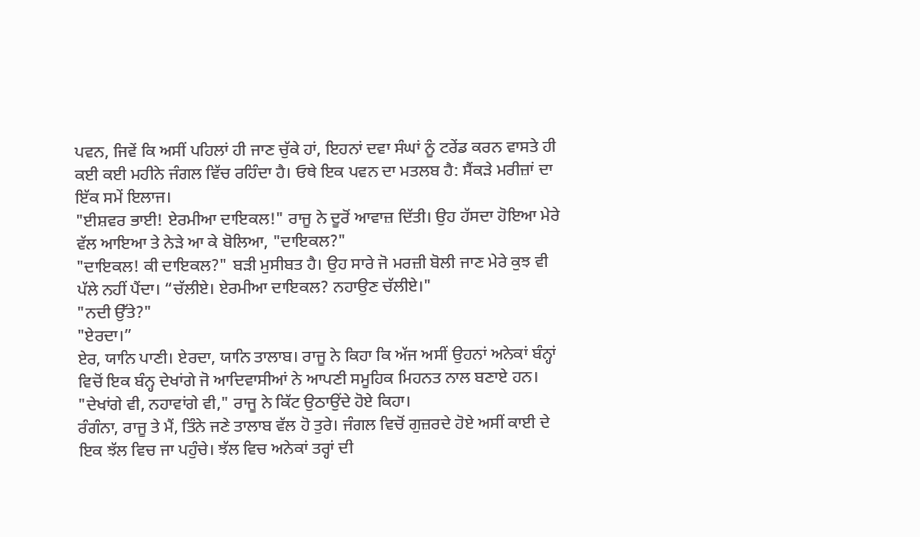ਪਵਨ, ਜਿਵੇਂ ਕਿ ਅਸੀਂ ਪਹਿਲਾਂ ਹੀ ਜਾਣ ਚੁੱਕੇ ਹਾਂ, ਇਹਨਾਂ ਦਵਾ ਸੰਘਾਂ ਨੂੰ ਟਰੇਂਡ ਕਰਨ ਵਾਸਤੇ ਹੀ ਕਈ ਕਈ ਮਹੀਨੇ ਜੰਗਲ ਵਿੱਚ ਰਹਿੰਦਾ ਹੈ। ਓਥੇ ਇਕ ਪਵਨ ਦਾ ਮਤਲਬ ਹੈ: ਸੈਂਕੜੇ ਮਰੀਜ਼ਾਂ ਦਾ ਇੱਕ ਸਮੇਂ ਇਲਾਜ।
"ਈਸ਼ਵਰ ਭਾਈ! ਏਰਮੀਆ ਦਾਇਕਲ!" ਰਾਜੂ ਨੇ ਦੂਰੋਂ ਆਵਾਜ਼ ਦਿੱਤੀ। ਉਹ ਹੱਸਦਾ ਹੋਇਆ ਮੇਰੇ ਵੱਲ ਆਇਆ ਤੇ ਨੇੜੇ ਆ ਕੇ ਬੋਲਿਆ, "ਦਾਇਕਲ?"
"ਦਾਇਕਲ! ਕੀ ਦਾਇਕਲ?" ਬੜੀ ਮੁਸੀਬਤ ਹੈ। ਉਹ ਸਾਰੇ ਜੋ ਮਰਜ਼ੀ ਬੋਲੀ ਜਾਣ ਮੇਰੇ ਕੁਝ ਵੀ ਪੱਲੇ ਨਹੀਂ ਪੈਂਦਾ। “ਚੱਲੀਏ। ਏਰਮੀਆ ਦਾਇਕਲ? ਨਹਾਉਣ ਚੱਲੀਏ।"
"ਨਦੀ ਉੱਤੇ?"
"ਏਰਦਾ।”
ਏਰ, ਯਾਨਿ ਪਾਣੀ। ਏਰਦਾ, ਯਾਨਿ ਤਾਲਾਬ। ਰਾਜੂ ਨੇ ਕਿਹਾ ਕਿ ਅੱਜ ਅਸੀਂ ਉਹਨਾਂ ਅਨੇਕਾਂ ਬੰਨ੍ਹਾਂ ਵਿਚੋਂ ਇਕ ਬੰਨ੍ਹ ਦੇਖਾਂਗੇ ਜੋ ਆਦਿਵਾਸੀਆਂ ਨੇ ਆਪਣੀ ਸਮੂਹਿਕ ਮਿਹਨਤ ਨਾਲ ਬਣਾਏ ਹਨ।
"ਦੇਖਾਂਗੇ ਵੀ, ਨਹਾਵਾਂਗੇ ਵੀ," ਰਾਜੂ ਨੇ ਕਿੱਟ ਉਠਾਉਂਦੇ ਹੋਏ ਕਿਹਾ।
ਰੰਗੰਨਾ, ਰਾਜੂ ਤੇ ਮੈਂ, ਤਿੰਨੇ ਜਣੇ ਤਾਲਾਬ ਵੱਲ ਹੋ ਤੁਰੇ। ਜੰਗਲ ਵਿਚੋਂ ਗੁਜ਼ਰਦੇ ਹੋਏ ਅਸੀਂ ਕਾਈ ਦੇ ਇਕ ਝੱਲ ਵਿਚ ਜਾ ਪਹੁੰਚੇ। ਝੱਲ ਵਿਚ ਅਨੇਕਾਂ ਤਰ੍ਹਾਂ ਦੀ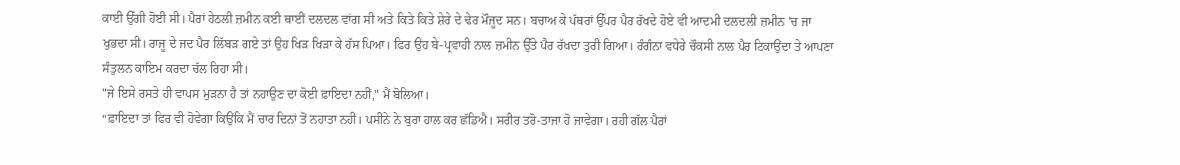ਕਾਈ ਉੱਗੀ ਹੋਈ ਸੀ। ਪੈਰਾਂ ਹੇਠਲੀ ਜ਼ਮੀਨ ਕਈ ਥਾਈਂ ਦਲਦਲ ਵਾਂਗ ਸੀ ਅਤੇ ਕਿਤੇ ਕਿਤੇ ਸ਼ੇਰੇ ਦੇ ਢੇਰ ਮੌਜੂਦ ਸਨ। ਬਚਾਅ ਕੇ ਪੱਥਰਾਂ ਉੱਪਰ ਪੈਰ ਰੱਖਦੇ ਹੋਏ ਵੀ ਆਦਮੀ ਦਲਦਲੀ ਜ਼ਮੀਨ 'ਚ ਜਾ ਖੁਭਦਾ ਸੀ। ਰਾਜੂ ਦੇ ਜਦ ਪੈਰ ਲਿੱਬੜ ਗਏ ਤਾਂ ਉਹ ਖਿੜ ਖਿੜਾ ਕੇ ਹੱਸ ਪਿਆ। ਫਿਰ ਉਹ ਬੇ-ਪ੍ਰਵਾਹੀ ਨਾਲ ਜ਼ਮੀਨ ਉੱਤੇ ਪੈਰ ਰੱਖਦਾ ਤੁਰੀ ਗਿਆ। ਰੰਗੰਨਾ ਵਧੇਰੇ ਚੌਕਸੀ ਨਾਲ ਪੈਰ ਟਿਕਾਉਂਦਾ ਤੇ ਆਪਣਾ ਸੰਤੁਲਨ ਕਾਇਮ ਕਰਦਾ ਚੱਲ ਰਿਹਾ ਸੀ।
"ਜੇ ਇਸੇ ਰਸਤੇ ਹੀ ਵਾਪਸ ਮੁੜਨਾ ਹੈ ਤਾਂ ਨਹਾਉਣ ਦਾ ਕੋਈ ਫ਼ਾਇਦਾ ਨਹੀਂ," ਮੈਂ ਬੋਲਿਆ।
“ਫ਼ਾਇਦਾ ਤਾਂ ਫਿਰ ਵੀ ਹੋਵੇਗਾ ਕਿਉਂਕਿ ਮੈਂ ਚਾਰ ਦਿਨਾਂ ਤੋਂ ਨਹਾਤਾ ਨਹੀਂ। ਪਸੀਨੇ ਨੇ ਬੁਰਾ ਹਾਲ ਕਰ ਛੱਡਿਐ। ਸਰੀਰ ਤਰੋ-ਤਾਜਾ ਹੋ ਜਾਵੇਗਾ। ਰਹੀ ਗੱਲ ਪੈਰਾਂ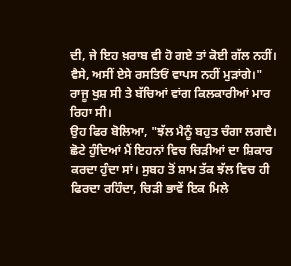ਦੀ, ਜੇ ਇਹ ਖ਼ਰਾਬ ਵੀ ਹੋ ਗਏ ਤਾਂ ਕੋਈ ਗੱਲ ਨਹੀਂ। ਵੈਸੇ, ਅਸੀਂ ਏਸੇ ਰਸਤਿਓਂ ਵਾਪਸ ਨਹੀਂ ਮੁੜਾਂਗੇ।" ਰਾਜੂ ਖੁਸ਼ ਸੀ ਤੇ ਬੱਚਿਆਂ ਵਾਂਗ ਕਿਲਕਾਰੀਆਂ ਮਾਰ ਰਿਹਾ ਸੀ।
ਉਹ ਫਿਰ ਬੋਲਿਆ, "ਝੱਲ ਮੈਨੂੰ ਬਹੁਤ ਚੰਗਾ ਲਗਦੈ। ਛੋਟੇ ਹੁੰਦਿਆਂ ਮੈਂ ਇਹਨਾਂ ਵਿਚ ਚਿੜੀਆਂ ਦਾ ਸ਼ਿਕਾਰ ਕਰਦਾ ਹੁੰਦਾ ਸਾਂ। ਸੁਬਹ ਤੋਂ ਸ਼ਾਮ ਤੱਕ ਝੱਲ ਵਿਚ ਹੀ ਫਿਰਦਾ ਰਹਿੰਦਾ, ਚਿੜੀ ਭਾਵੇਂ ਇਕ ਮਿਲੇ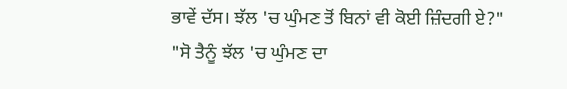ਭਾਵੇਂ ਦੱਸ। ਝੱਲ 'ਚ ਘੁੰਮਣ ਤੋਂ ਬਿਨਾਂ ਵੀ ਕੋਈ ਜ਼ਿੰਦਗੀ ਏ?"
"ਸੋ ਤੈਨੂੰ ਝੱਲ 'ਚ ਘੁੰਮਣ ਦਾ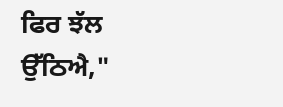ਫਿਰ ਝੱਲ ਉੱਠਿਐ,"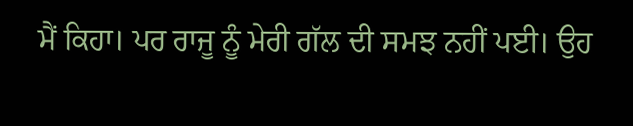ਮੈਂ ਕਿਹਾ। ਪਰ ਰਾਜੂ ਨੂੰ ਮੇਰੀ ਗੱਲ ਦੀ ਸਮਝ ਨਹੀਂ ਪਈ। ਉਹ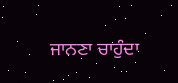ਜਾਨਣਾ ਚਾਹੁੰਦਾ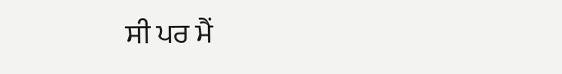ਸੀ ਪਰ ਮੈਂ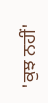'ਕੁਝ ਨਹੀਂ'